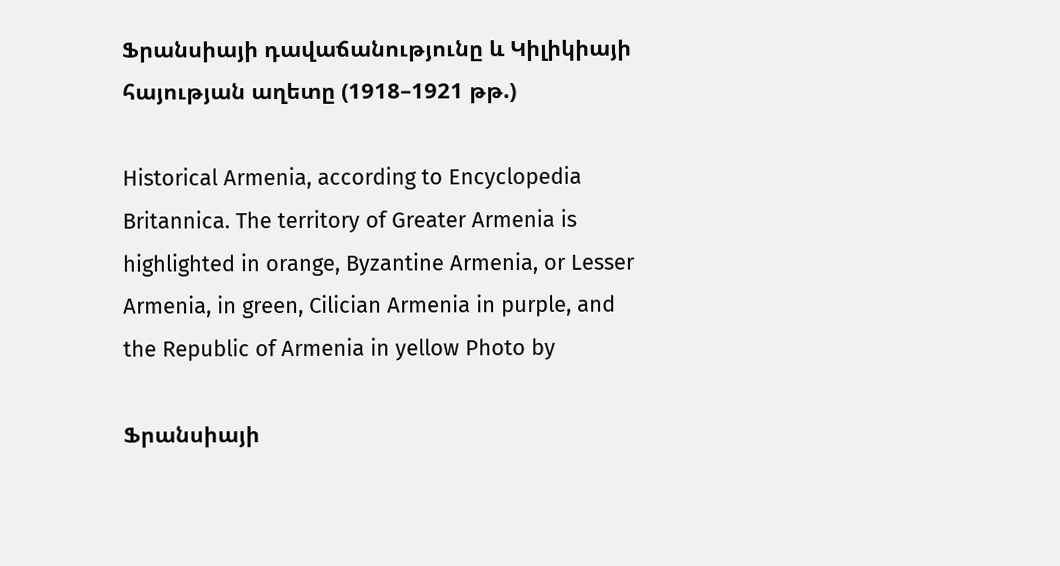Ֆրանսիայի դավաճանությունը և Կիլիկիայի հայության աղետը (1918–1921 թթ.)

Historical Armenia, according to Encyclopedia Britannica. The territory of Greater Armenia is highlighted in orange, Byzantine Armenia, or Lesser Armenia, in green, Cilician Armenia in purple, and the Republic of Armenia in yellow Photo by

Ֆրանսիայի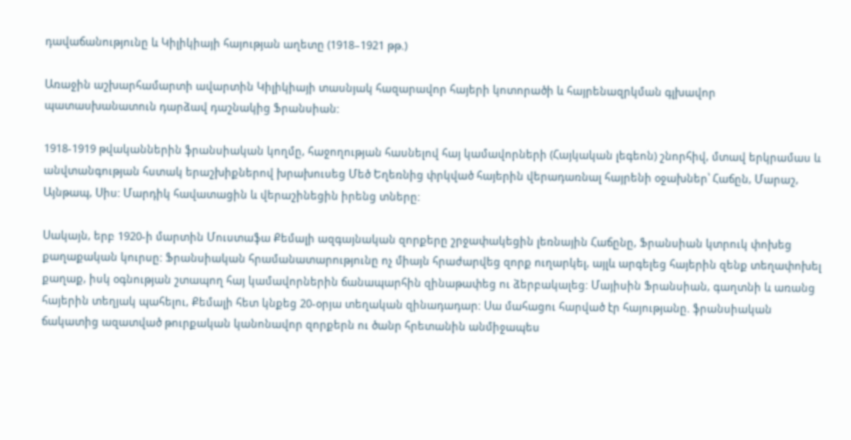դավաճանությունը և Կիլիկիայի հայության աղետը (1918–1921 թթ.)

Առաջին աշխարհամարտի ավարտին Կիլիկիայի տասնյակ հազարավոր հայերի կոտորածի և հայրենազրկման գլխավոր պատասխանատուն դարձավ դաշնակից Ֆրանսիան:

1918-1919 թվականներին ֆրանսիական կողմը, հաջողության հասնելով հայ կամավորների (Հայկական լեգեոն) շնորհիվ, մտավ երկրամաս և անվտանգության հստակ երաշխիքներով խրախուսեց Մեծ Եղեռնից փրկված հայերին վերադառնալ հայրենի օջախներ՝ Հաճըն, Մարաշ, Այնթապ, Սիս: Մարդիկ հավատացին և վերաշինեցին իրենց տները:

Սակայն, երբ 1920-ի մարտին Մուստաֆա Քեմալի ազգայնական զորքերը շրջափակեցին լեռնային Հաճընը, Ֆրանսիան կտրուկ փոխեց քաղաքական կուրսը: Ֆրանսիական հրամանատարությունը ոչ միայն հրաժարվեց զորք ուղարկել, այլև արգելեց հայերին զենք տեղափոխել քաղաք, իսկ օգնության շտապող հայ կամավորներին ճանապարհին զինաթափեց ու ձերբակալեց: Մայիսին Ֆրանսիան, գաղտնի և առանց հայերին տեղյակ պահելու, Քեմալի հետ կնքեց 20-օրյա տեղական զինադադար: Սա մահացու հարված էր հայությանը. ֆրանսիական ճակատից ազատված թուրքական կանոնավոր զորքերն ու ծանր հրետանին անմիջապես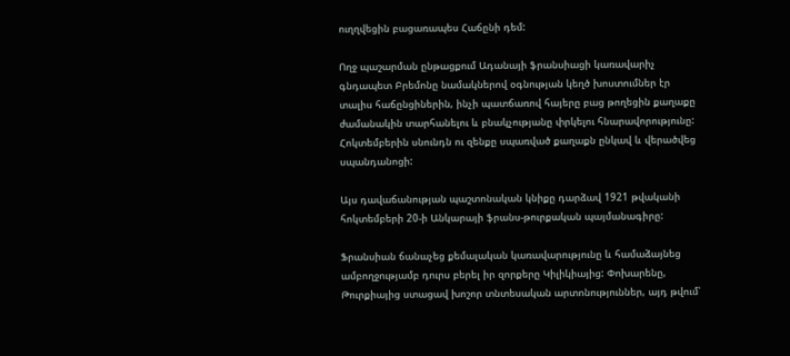ուղղվեցին բացառապես Հաճընի դեմ:

Ողջ պաշարման ընթացքում Ադանայի ֆրանսիացի կառավարիչ գնդապետ Բրեմոնը նամակներով օգնության կեղծ խոստումներ էր տալիս հաճընցիներին, ինչի պատճառով հայերը բաց թողեցին քաղաքը ժամանակին տարհանելու և բնակչությանը փրկելու հնարավորությունը: Հոկտեմբերին սնունդն ու զենքը սպառված քաղաքն ընկավ և վերածվեց սպանդանոցի:

Այս դավաճանության պաշտոնական կնիքը դարձավ 1921 թվականի հոկտեմբերի 20-ի Անկարայի ֆրանս-թուրքական պայմանագիրը:

Ֆրանսիան ճանաչեց քեմալական կառավարությունը և համաձայնեց ամբողջությամբ դուրս բերել իր զորքերը Կիլիկիայից: Փոխարենը, Թուրքիայից ստացավ խոշոր տնտեսական արտոնություններ, այդ թվում՝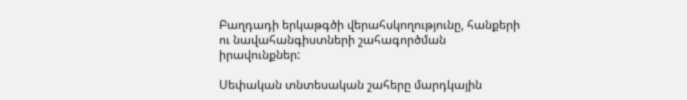Բաղդադի երկաթգծի վերահսկողությունը, հանքերի ու նավահանգիստների շահագործման իրավունքներ:

Սեփական տնտեսական շահերը մարդկային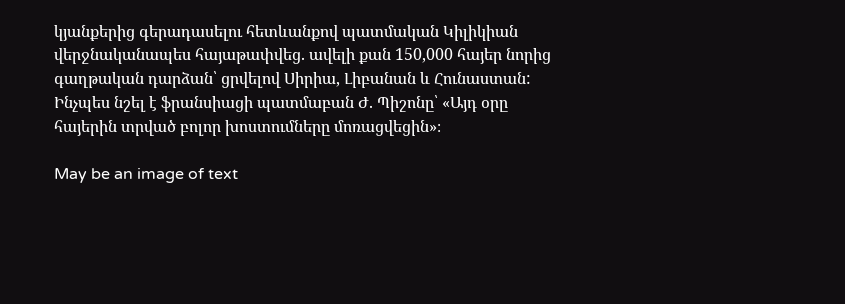կյանքերից գերադասելու հետևանքով պատմական Կիլիկիան վերջնականապես հայաթափվեց. ավելի քան 150,000 հայեր նորից գաղթական դարձան՝ ցրվելով Սիրիա, Լիբանան և Հունաստան: Ինչպես նշել է ֆրանսիացի պատմաբան Ժ. Պիշոնը՝ «Այդ օրը հայերին տրված բոլոր խոստումները մոռացվեցին»։

May be an image of text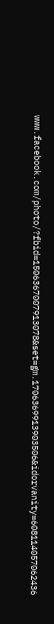www.facebook.com/photo/?fbid=1506367007913078&set=gm.1706369913903506&idorvanity=608114057062436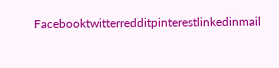Facebooktwitterredditpinterestlinkedinmail